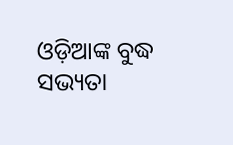ଓଡ଼ିଆଙ୍କ ବୁଦ୍ଧ ସଭ୍ୟତା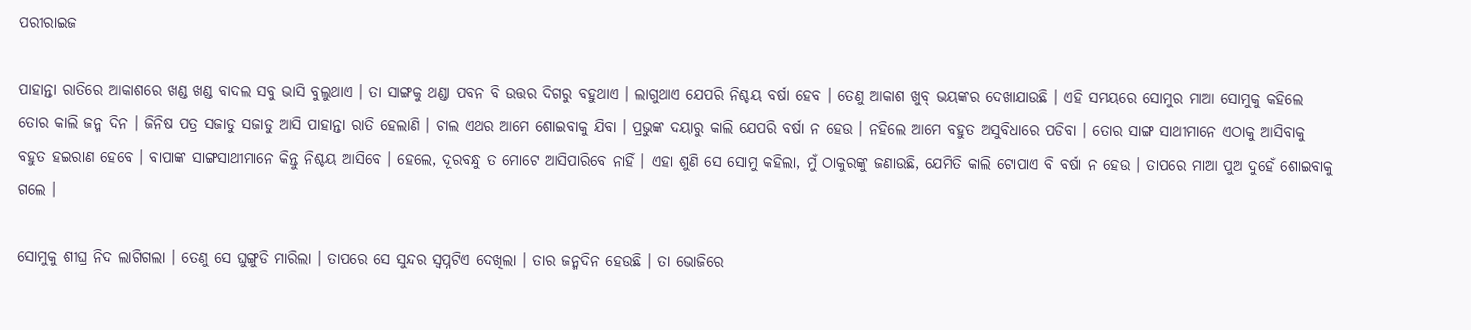ପରୀରାଇଜ

ପାହାନ୍ତା ରାତିରେ ଆକାଶରେ ଖଣ୍ଡ ଖଣ୍ଡ ବାଦଲ ସବୁ ଭାସି ବୁଲୁଥାଏ । ତା ସାଙ୍ଗକୁ ଥଣ୍ଡା ପବନ ବି ଉତ୍ତର ଦିଗରୁ ବହୁଥାଏ । ଲାଗୁଥାଏ ଯେପରି ନିଶ୍ଚୟ ବର୍ଷା ହେବ । ତେଣୁ ଆକାଶ ଖୁବ୍ ଭୟଙ୍କର ଦେଖାଯାଉଛି । ଏହି ସମୟରେ ସୋମୁର ମାଆ ସୋମୁକୁ କହିଲେ ତୋର କାଲି ଜନ୍ମ ଦିନ । ଜିନିଷ ପତ୍ର ସଜାଡୁ ସଜାଡୁ ଆସି ପାହାନ୍ତା ରାତି ହେଲାଣି । ଚାଲ ଏଥର ଆମେ ଶୋଇବାକୁ ଯିବା । ପ୍ରଭୁଙ୍କ ଦୟାରୁ କାଲି ଯେପରି ବର୍ଷା ନ ହେଉ । ନହିଲେ ଆମେ ବହୁତ ଅସୁବିଧାରେ ପଡିବା । ତୋର ସାଙ୍ଗ ସାଥୀମାନେ ଏଠାକୁ ଆସିବାକୁ ବହୁତ ହଇରାଣ ହେବେ । ବାପାଙ୍କ ସାଙ୍ଗସାଥୀମାନେ କିନ୍ତୁ ନିଶ୍ଚୟ ଆସିବେ । ହେଲେ, ଦୂରବନ୍ଧୁ ତ ମୋଟେ ଆସିପାରିବେ ନାହିଁ । ଏହା ଶୁଣି ସେ ସୋମୁ କହିଲା, ମୁଁ ଠାକୁରଙ୍କୁ ଜଣାଉଛି, ଯେମିତି କାଲି ଟୋପାଏ ବି ବର୍ଷା ନ ହେଉ । ତାପରେ ମାଆ ପୁଅ ଦୁହେଁ ଶୋଇବାକୁ ଗଲେ ।

ସୋମୁକୁ ଶୀଘ୍ର ନିଦ ଲାଗିଗଲା । ତେଣୁ ସେ ଘୁଙ୍ଗୁଡି ମାରିଲା । ତାପରେ ସେ ସୁନ୍ଦର ସ୍ୱପ୍ନଟିଏ ଦେଖିଲା । ତାର ଜନ୍ମଦିନ ହେଉଛି । ତା ଭୋଜିରେ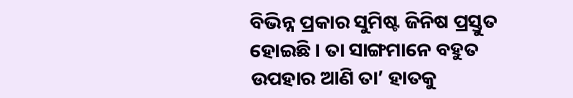ବିଭିନ୍ନ ପ୍ରକାର ସୁମିଷ୍ଟ ଜିନିଷ ପ୍ରସ୍ତୁତ ହୋଇଛି । ତା ସାଙ୍ଗମାନେ ବହୁତ ଉପହାର ଆଣି ତା’ ହାତକୁ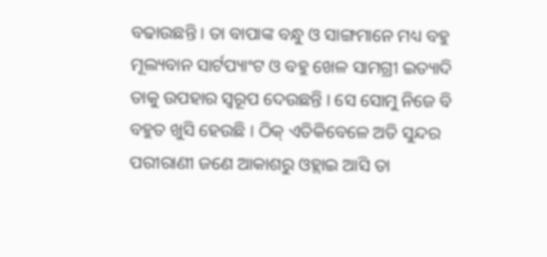ବଢାଉଛନ୍ତି । ତା ବାପାଙ୍କ ବନ୍ଧୁ ଓ ସାଙ୍ଗମାନେ ମଧ୍ୟ ବହୁ ମୂଲ୍ୟବାନ ସାର୍ଟପ୍ୟାଂଟ ଓ ବହୁ ଖେଳ ସାମଗ୍ରୀ ଇତ୍ୟାଦି ତାକୁ ଉପହାର ସ୍ୱରୂପ ଦେଉଛନ୍ତି । ସେ ସୋମୁ ନିଜେ ବି ବହୁତ ଖୁସି ହେଉଛି । ଠିକ୍ ଏତିକିବେଳେ ଅତି ସୁନ୍ଦର ପରୀରାଣୀ ଜଣେ ଆକାଶରୁ ଓହ୍ଲାଇ ଆସି ତା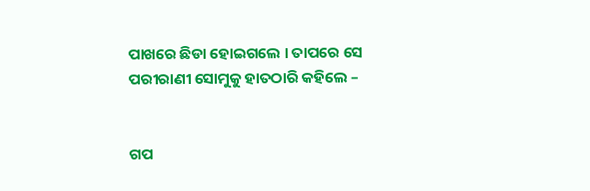ପାଖରେ ଛିଡା ହୋଇଗଲେ । ତାପରେ ସେ ପରୀରାଣୀ ସୋମୁକୁ ହାତଠାରି କହିଲେ –


ଗପ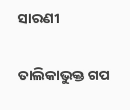ସାରଣୀ

ତାଲିକାଭୁକ୍ତ ଗପ